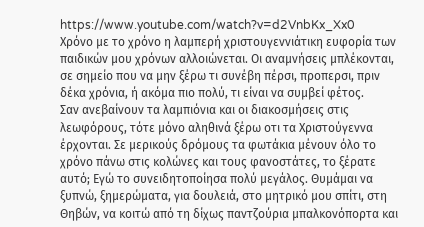https://www.youtube.com/watch?v=d2VnbKx_Xx0
Χρόνο με το χρόνο η λαμπερή χριστουγεννιάτικη ευφορία των παιδικών μου χρόνων αλλοιώνεται. Οι αναμνήσεις μπλέκονται, σε σημείο που να μην ξέρω τι συνέβη πέρσι, προπερσι, πριν δέκα χρόνια, ή ακόμα πιο πολύ, τι είναι να συμβεί φέτος.
Σαν ανεβαίνουν τα λαμπιόνια και οι διακοσμήσεις στις λεωφόρους, τότε μόνο αληθινά ξέρω οτι τα Χριστούγεννα έρχονται. Σε μερικούς δρόμους τα φωτάκια μένουν όλο το χρόνο πάνω στις κολώνες και τους φανοστάτες, το ξέρατε αυτό; Εγώ το συνειδητοποίησα πολύ μεγάλος. Θυμάμαι να ξυπνώ, ξημερώματα, για δουλειά, στο μητρικό μου σπίτι, στη Θηβών, να κοιτώ από τη δίχως παντζούρια μπαλκονόπορτα και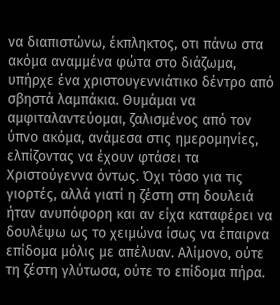να διαπιστώνω, έκπληκτος, οτι πάνω στα ακόμα αναμμένα φώτα στο διάζωμα, υπήρχε ένα χριστουγεννιάτικο δέντρο από σβηστά λαμπάκια. Θυμάμαι να αμφιταλαντεύομαι, ζαλισμένος από τον ύπνο ακόμα, ανάμεσα στις ημερομηνίες, ελπίζοντας να έχουν φτάσει τα Χριστούγεννα όντως. Όχι τόσο για τις γιορτές, αλλά γιατί η ζέστη στη δουλειά ήταν ανυπόφορη και αν είχα καταφέρει να δουλέψω ως το χειμώνα ίσως να έπαιρνα επίδομα μόλις με απέλυαν. Αλίμονο, ούτε τη ζέστη γλύτωσα, ούτε το επίδομα πήρα.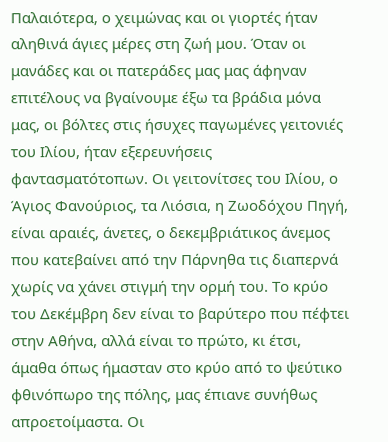Παλαιότερα, ο χειμώνας και οι γιορτές ήταν αληθινά άγιες μέρες στη ζωή μου. Όταν οι μανάδες και οι πατεράδες μας μας άφηναν επιτέλους να βγαίνουμε έξω τα βράδια μόνα μας, οι βόλτες στις ήσυχες παγωμένες γειτονιές του Ιλίου, ήταν εξερευνήσεις φαντασματότοπων. Οι γειτονίτσες του Ιλίου, ο Άγιος Φανούριος, τα Λιόσια, η Ζωοδόχου Πηγή, είναι αραιές, άνετες, ο δεκεμβριάτικος άνεμος που κατεβαίνει από την Πάρνηθα τις διαπερνά χωρίς να χάνει στιγμή την ορμή του. Το κρύο του Δεκέμβρη δεν είναι το βαρύτερο που πέφτει στην Αθήνα, αλλά είναι το πρώτο, κι έτσι, άμαθα όπως ήμασταν στο κρύο από το ψεύτικο φθινόπωρο της πόλης, μας έπιανε συνήθως απροετοίμαστα. Οι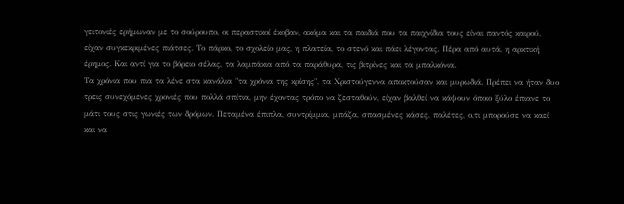γειτονιές ερήμωναν με το σούρουπο, οι περαστικοί έκοβαν, ακόμα και τα παιδιά που τα παιχνίδια τους είναι παντός καιρού, είχαν συγκεκριμένες πιάτσες. Το πάρκο, το σχολείο μας, η πλατεία, το στενό και πάει λέγοντας. Πέρα από αυτά, η αρκτική έρημος. Και αντί για το βόρειο σέλας, τα λαμπάκια από τα παράθυρα, τις βιτρίνες και τα μπαλκόνια.
Τα χρόνια που πια τα λένε στα κανάλια "τα χρόνια της κρίσης", τα Χριστούγεννα αποκτούσαν και μυρωδιά. Πρέπει να ήταν δυο τρεις συνεχόμενες χρονιές που πολλά σπίτια, μην έχοντας τρόπο να ζεσταθούν, είχαν βαλθεί να κάψουν όποιο ξύλο έπιανε το μάτι τους στις γωνιές των δρόμων. Πεταμένα έπιπλα, συντρίμμια, μπάζα, σπασμένες κάσες, παλέτες, ο,τι μπορούσε να καεί και να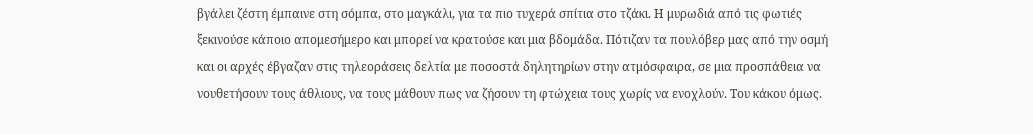βγάλει ζέστη έμπαινε στη σόμπα, στο μαγκάλι, για τα πιο τυχερά σπίτια στο τζάκι. Η μυρωδιά από τις φωτιές ξεκινούσε κάποιο απομεσήμερο και μπορεί να κρατούσε και μια βδομάδα. Πότιζαν τα πουλόβερ μας από την οσμή και οι αρχές έβγαζαν στις τηλεοράσεις δελτία με ποσοστά δηλητηρίων στην ατμόσφαιρα, σε μια προσπάθεια να νουθετήσουν τους άθλιους, να τους μάθουν πως να ζήσουν τη φτώχεια τους χωρίς να ενοχλούν. Του κάκου όμως.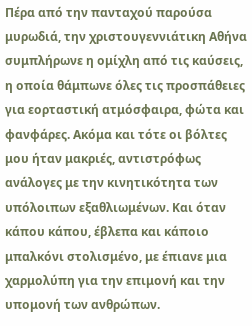Πέρα από την πανταχού παρούσα μυρωδιά, την χριστουγεννιάτικη Αθήνα συμπλήρωνε η ομίχλη από τις καύσεις, η οποία θάμπωνε όλες τις προσπάθειες για εορταστική ατμόσφαιρα, φώτα και φανφάρες. Ακόμα και τότε οι βόλτες μου ήταν μακριές, αντιστρόφως ανάλογες με την κινητικότητα των υπόλοιπων εξαθλιωμένων. Και όταν κάπου κάπου, έβλεπα και κάποιο μπαλκόνι στολισμένο, με έπιανε μια χαρμολύπη για την επιμονή και την υπομονή των ανθρώπων.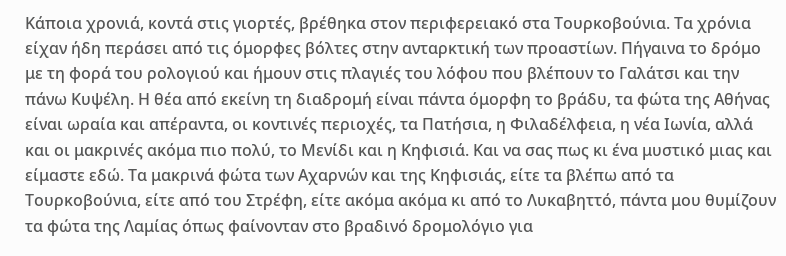Κάποια χρονιά, κοντά στις γιορτές, βρέθηκα στον περιφερειακό στα Τουρκοβούνια. Τα χρόνια είχαν ήδη περάσει από τις όμορφες βόλτες στην ανταρκτική των προαστίων. Πήγαινα το δρόμο με τη φορά του ρολογιού και ήμουν στις πλαγιές του λόφου που βλέπουν το Γαλάτσι και την πάνω Κυψέλη. Η θέα από εκείνη τη διαδρομή είναι πάντα όμορφη το βράδυ, τα φώτα της Αθήνας είναι ωραία και απέραντα, οι κοντινές περιοχές, τα Πατήσια, η Φιλαδέλφεια, η νέα Ιωνία, αλλά και οι μακρινές ακόμα πιο πολύ, το Μενίδι και η Κηφισιά. Και να σας πως κι ένα μυστικό μιας και είμαστε εδώ. Τα μακρινά φώτα των Αχαρνών και της Κηφισιάς, είτε τα βλέπω από τα Τουρκοβούνια, είτε από του Στρέφη, είτε ακόμα ακόμα κι από το Λυκαβηττό, πάντα μου θυμίζουν τα φώτα της Λαμίας όπως φαίνονταν στο βραδινό δρομολόγιο για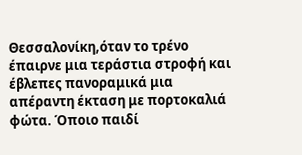Θεσσαλονίκη,όταν το τρένο έπαιρνε μια τεράστια στροφή και έβλεπες πανοραμικά μια απέραντη έκταση με πορτοκαλιά φώτα. Όποιο παιδί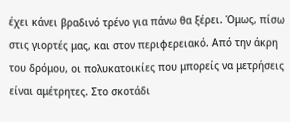έχει κάνει βραδινό τρένο για πάνω θα ξέρει. Όμως, πίσω στις γιορτές μας, και στον περιφερειακό. Από την άκρη του δρόμου, οι πολυκατοικίες που μπορείς να μετρήσεις είναι αμέτρητες. Στο σκοτάδι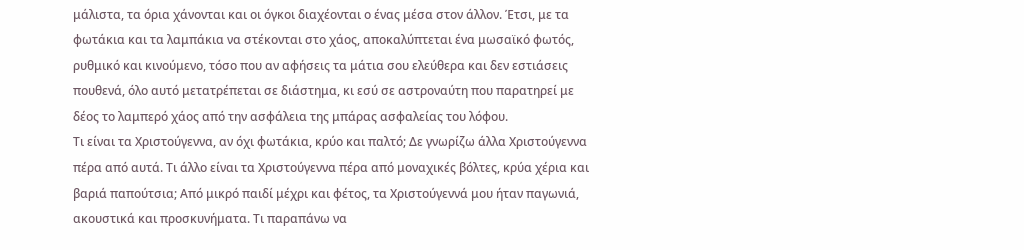μάλιστα, τα όρια χάνονται και οι όγκοι διαχέονται ο ένας μέσα στον άλλον. Έτσι, με τα φωτάκια και τα λαμπάκια να στέκονται στο χάος, αποκαλύπτεται ένα μωσαϊκό φωτός, ρυθμικό και κινούμενο, τόσο που αν αφήσεις τα μάτια σου ελεύθερα και δεν εστιάσεις πουθενά, όλο αυτό μετατρέπεται σε διάστημα, κι εσύ σε αστροναύτη που παρατηρεί με δέος το λαμπερό χάος από την ασφάλεια της μπάρας ασφαλείας του λόφου.
Τι είναι τα Χριστούγεννα, αν όχι φωτάκια, κρύο και παλτό; Δε γνωρίζω άλλα Χριστούγεννα πέρα από αυτά. Τι άλλο είναι τα Χριστούγεννα πέρα από μοναχικές βόλτες, κρύα χέρια και βαριά παπούτσια; Από μικρό παιδί μέχρι και φέτος, τα Χριστούγεννά μου ήταν παγωνιά, ακουστικά και προσκυνήματα. Τι παραπάνω να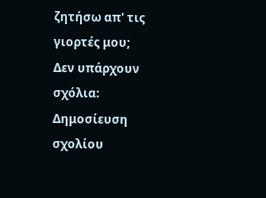ζητήσω απ' τις γιορτές μου;
Δεν υπάρχουν σχόλια:
Δημοσίευση σχολίου